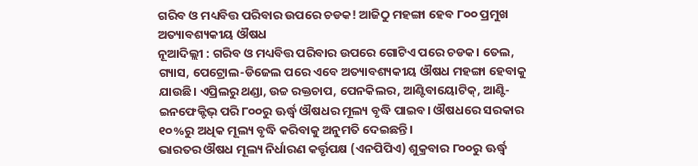ଗରିବ ଓ ମଧ୍ୟବିତ୍ତ ପରିବାର ଉପରେ ଚଡକ! ଆଜିଠୁ ମହଙ୍ଗା ହେବ ୮୦୦ ପ୍ରମୁଖ ଅତ୍ୟାବଶ୍ୟକୀୟ ଔଷଧ
ନୂଆଦିଲ୍ଲୀ : ଗରିବ ଓ ମଧ୍ୟବିତ୍ତ ପରିବାର ଉପରେ ଗୋଟିଏ ପରେ ଚଡକ। ତେଲ, ଗ୍ୟାସ, ପେଟ୍ରୋଲ-ଡିଜେଲ ପରେ ଏବେ ଅତ୍ୟାବଶ୍ୟକୀୟ ଔଷଧ ମହଙ୍ଗା ହେବାକୁ ଯାଉଛି। ଏପ୍ରିଲରୁ ଥଣ୍ଡା, ଉଚ୍ଚ ରକ୍ତଚାପ, ପେନକିଲର, ଆଣ୍ଟିବାୟୋଟିକ୍, ଆଣ୍ଟି-ଇନଫେକ୍ଟିଭ୍ ପରି ୮୦୦ରୁ ଊର୍ଦ୍ଧ୍ୱ ଔଷଧର ମୂଲ୍ୟ ବୃଦ୍ଧି ପାଇବ। ଔଷଧରେ ସରକାର ୧୦%ରୁ ଅଧିକ ମୂଲ୍ୟ ବୃଦ୍ଧି କରିବାକୁ ଅନୁମତି ଦେଇଛନ୍ତି।
ଭାରତର ଔଷଧ ମୂଲ୍ୟ ନିର୍ଧାରଣ କର୍ତ୍ତୃପକ୍ଷ (ଏନପିପିଏ) ଶୁକ୍ରବାର ୮୦୦ରୁ ଊର୍ଦ୍ଧ୍ୱ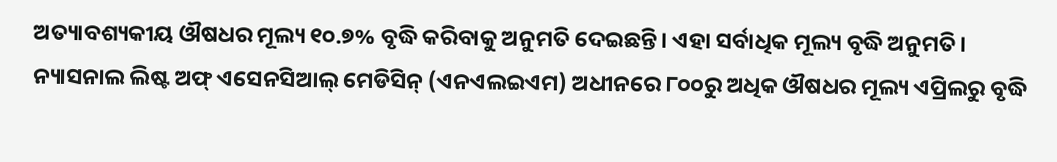ଅତ୍ୟାବଶ୍ୟକୀୟ ଔଷଧର ମୂଲ୍ୟ ୧୦.୭% ବୃଦ୍ଧି କରିବାକୁ ଅନୁମତି ଦେଇଛନ୍ତି। ଏହା ସର୍ବାଧିକ ମୂଲ୍ୟ ବୃଦ୍ଧି ଅନୁମତି। ନ୍ୟାସନାଲ ଲିଷ୍ଟ ଅଫ୍ ଏସେନସିଆଲ୍ ମେଡିସିନ୍ (ଏନଏଲଇଏମ) ଅଧୀନରେ ୮୦୦ରୁ ଅଧିକ ଔଷଧର ମୂଲ୍ୟ ଏପ୍ରିଲରୁ ବୃଦ୍ଧି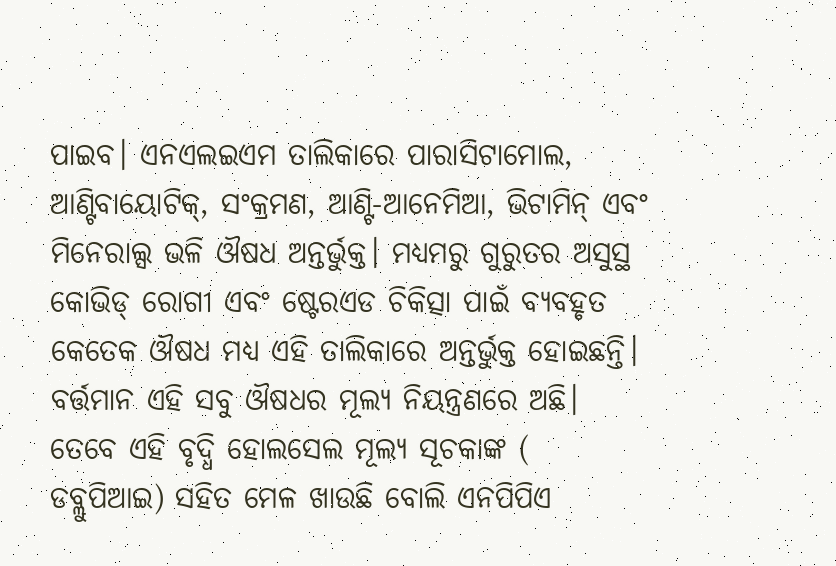ପାଇବ। ଏନଏଲଇଏମ ତାଲିକାରେ ପାରାସିଟାମୋଲ, ଆଣ୍ଟିବାୟୋଟିକ୍, ସଂକ୍ରମଣ, ଆଣ୍ଟି-ଆନେମିଆ, ଭିଟାମିନ୍ ଏବଂ ମିନେରାଲ୍ସ ଭଳି ଔଷଧ ଅନ୍ତର୍ଭୁକ୍ତ। ମଧ୍ୟମରୁ ଗୁରୁତର ଅସୁସ୍ଥ କୋଭିଡ୍ ରୋଗୀ ଏବଂ ଷ୍ଟେରଏଡ ଚିକିତ୍ସା ପାଇଁ ବ୍ୟବହୃତ କେତେକ ଔଷଧ ମଧ୍ୟ ଏହି ତାଲିକାରେ ଅନ୍ତର୍ଭୁକ୍ତ ହୋଇଛନ୍ତି।
ବର୍ତ୍ତମାନ ଏହି ସବୁ ଔଷଧର ମୂଲ୍ୟ ନିୟନ୍ତ୍ରଣରେ ଅଛି। ତେବେ ଏହି ବୃଦ୍ଧି ହୋଲସେଲ ମୂଲ୍ୟ ସୂଚକାଙ୍କ ( ଡବ୍ଲୁପିଆଇ) ସହିତ ମେଳ ଖାଉଛି ବୋଲି ଏନପିପିଏ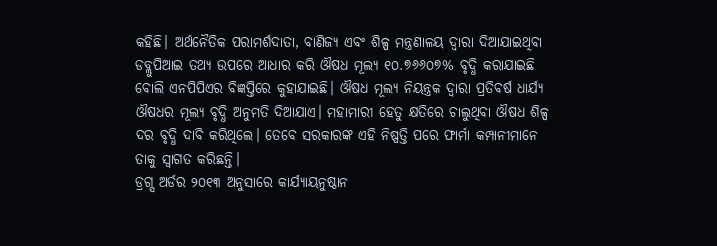କହିଛି। ଅର୍ଥନୈତିକ ପରାମର୍ଶଦାତା, ବାଣିଜ୍ୟ ଏବଂ ଶିଳ୍ପ ମନ୍ତ୍ରଣାଳୟ ଦ୍ୱାରା ଦିଆଯାଇଥିବା ଡବ୍ଲୁପିଆଇ ତଥ୍ୟ ଉପରେ ଆଧାର କରି ଔଷଧ ମୂଲ୍ୟ ୧୦.୭୬୬୦୭% ବୃଦ୍ଧି କରାଯାଇଛି ବୋଲି ଏନପିପିଏର ବିଜ୍ଞପ୍ତିରେ କୁହାଯାଇଛି। ଔଷଧ ମୂଲ୍ୟ ନିୟନ୍ତ୍ରକ ଦ୍ୱାରା ପ୍ରତିବର୍ଷ ଧାର୍ଯ୍ୟ ଔଷଧର ମୂଲ୍ୟ ବୃଦ୍ଧି ଅନୁମତି ଦିଆଯାଏ। ମହାମାରୀ ହେତୁ କ୍ଷତିରେ ଚାଲୁଥିବା ଔଷଧ ଶିଳ୍ପ ଦର ବୃଦ୍ଧି ଦାବି କରିଥିଲେ। ତେବେ ସରକାରଙ୍କ ଏହି ନିଷ୍ପତ୍ତି ପରେ ଫାର୍ମା କମ୍ପାନୀମାନେ ତାକୁ ସ୍ୱାଗତ କରିଛନ୍ତି।
ଡ୍ରଗ୍ସ ଅର୍ଡର ୨୦୧୩ ଅନୁସାରେ କାର୍ଯ୍ୟାୟନୁଷ୍ଠାନ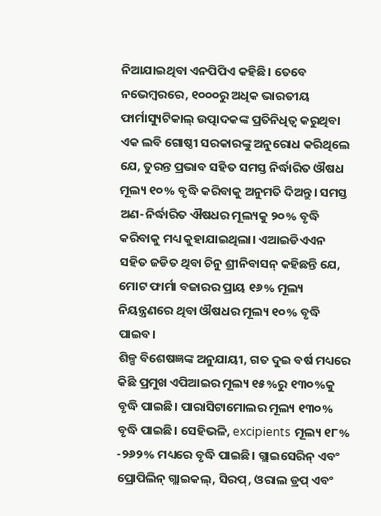ନିଆଯାଇଥିବା ଏନପିପିଏ କହିଛି। ତେବେ ନଭେମ୍ବରରେ, ୧୦୦୦ରୁ ଅଧିକ ଭାରତୀୟ ଫାର୍ମାସ୍ୟୁଟିକାଲ୍ ଉତ୍ପାଦକଙ୍କ ପ୍ରତିନିଧିତ୍ୱ କରୁଥିବା ଏକ ଲବି ଗୋଷ୍ଠୀ ସରକାରଙ୍କୁ ଅନୁରୋଧ କରିଥିଲେ ଯେ, ତୁରନ୍ତ ପ୍ରଭାବ ସହିତ ସମସ୍ତ ନିର୍ଦ୍ଧାରିତ ଔଷଧ ମୂଲ୍ୟ ୧୦% ବୃଦ୍ଧି କରିବାକୁ ଅନୁମତି ଦିଅନ୍ତୁ। ସମସ୍ତ ଅଣ-ନିର୍ଦ୍ଧାରିତ ଐଷଧର ମୂଲ୍ୟକୁ ୨୦% ବୃଦ୍ଧି କରିବାକୁ ମଧ୍ୟ କୁହାଯାଇଥିଲା। ଏଆଇଡିଏଏନ ସହିତ ଜଡିତ ଥିବା ଚିନୁ ଶ୍ରୀନିବାସନ୍ କହିଛନ୍ତି ଯେ, ମୋଟ ଫାର୍ମା ବଜାରର ପ୍ରାୟ ୧୬% ମୂଲ୍ୟ ନିୟନ୍ତ୍ରଣରେ ଥିବା ଔଷଧର ମୂଲ୍ୟ ୧୦% ବୃଦ୍ଧି ପାଇବ।
ଶିଳ୍ପ ବିଶେଷଜ୍ଞଙ୍କ ଅନୁଯାୟୀ, ଗତ ଦୁଇ ବର୍ଷ ମଧ୍ୟରେ କିଛି ପ୍ରମୁଖ ଏପିଆଇର ମୂଲ୍ୟ ୧୫%ରୁ ୧୩୦%କୁ ବୃଦ୍ଧି ପାଇଛି। ପାରାସିଟାମୋଲର ମୂଲ୍ୟ ୧୩୦% ବୃଦ୍ଧି ପାଇଛି। ସେହିଭଳି, excipients ମୂଲ୍ୟ ୧୮% -୨୬୨% ମଧ୍ୟରେ ବୃଦ୍ଧି ପାଇଛି। ଗ୍ଲାଇସେରିନ୍ ଏବଂ ପ୍ରୋପିଲିନ୍ ଗ୍ଲାଇକଲ୍, ସିରପ୍, ଓରାଲ ଡ୍ରପ୍ ଏବଂ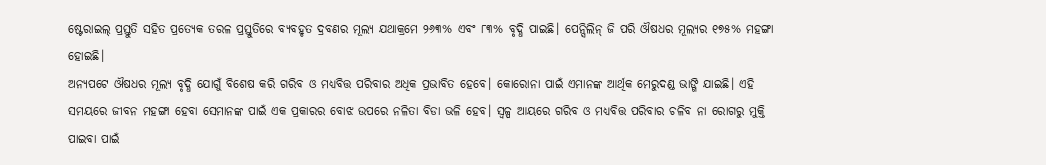ଷ୍ଟେରାଇଲ୍ ପ୍ରସ୍ତୁତି ସହିତ ପ୍ରତ୍ୟେକ ତରଳ ପ୍ରସ୍ତୁତିରେ ବ୍ୟବହୃତ ଦ୍ରବଣର ମୂଲ୍ୟ ଯଥାକ୍ରମେ ୨୬୩% ଏବଂ ୮୩% ବୃଦ୍ଧି ପାଇଛି। ପେନ୍ସିଲିନ୍ ଜି ପରି ଔଷଧର ମୂଲ୍ୟର ୧୭୫% ମହଙ୍ଗା ହୋଇଛି।
ଅନ୍ୟପଟେ ଔଷଧର ମୂଲ୍ୟ ବୃଦ୍ଧି ଯୋଗୁଁ ବିଶେଷ କରି ଗରିବ ଓ ମଧ୍ୟବିତ୍ତ ପରିବାର ଅଧିକ ପ୍ରଭାବିତ ହେବେ। କୋରୋନା ପାଇଁ ଏମାନଙ୍କ ଆର୍ଥିକ ମେରୁଦଣ୍ଡ ଭାଙ୍ଗି ଯାଇଛି। ଏହି ସମୟରେ ଜୀବନ ମହଙ୍ଗା ହେବା ସେମାନଙ୍କ ପାଇଁ ଏକ ପ୍ରକାରର ବୋଝ ଉପରେ ନଳିତା ବିଡା ଭଳି ହେବ। ସ୍ୱଳ୍ପ ଆୟରେ ଗରିବ ଓ ମଧ୍ୟବିତ୍ତ ପରିବାର ଚଳିବ ନା ରୋଗରୁ ମୁକ୍ତି ପାଇବା ପାଇଁ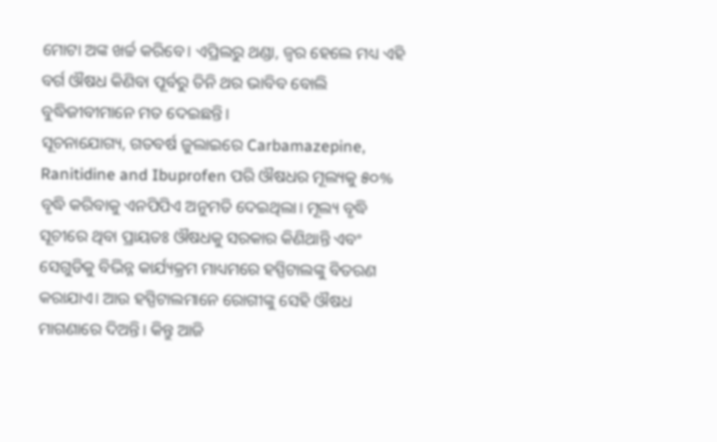ମୋଟା ଅଙ୍କ ଖର୍ଚ୍ଚ କରିବେ। ଏପ୍ରିଲରୁ ଥଣ୍ଡା, ଜ୍ୱର ହେଲେ ମଧ୍ୟ ଏହି ବର୍ଗ ଔଷଧ କିଣିବା ପୂର୍ବରୁ ତିନି ଥର ଭାବିବ ବୋଲି ବୁଦ୍ଧିଜୀବୀମାନେ ମତ ଦେଇଛନ୍ତି।
ସୂଚନାଯୋଗ୍ୟ, ଗତବର୍ଷ ଜୁଲାଇରେ Carbamazepine, Ranitidine and Ibuprofen ପରି ଔଷଧର ମୂଲ୍ୟକୁ ୫୦% ବୃଦ୍ଧି କରିବାକୁ ଏନପିପିଏ ଅନୁମତି ଦେଇଥିଲା। ମୂଲ୍ୟ ବୃଦ୍ଧି ସୂଚୀରେ ଥିବା ପ୍ରାୟତଃ ଔଷଧକୁ ସରକାର କିଣିଥାନ୍ତି ଏବଂ ସେଗୁଡିକୁ ବିଭିନ୍ନ କାର୍ଯ୍ୟକ୍ରମ ମାଧ୍ୟମରେ ହସ୍ପିଟାଲଙ୍କୁ ବିତରଣ କରାଯାଏ। ଆଉ ହସ୍ପିଟାଲମାନେ ରୋଗୀଙ୍କୁ ସେହି ଔଷଧ ମାଗଣାରେ ଦିଅନ୍ତି। କିନ୍ତୁ ଆଜି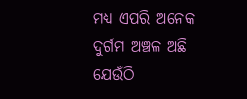ମଧ୍ୟ ଏପରି ଅନେକ ଦୁର୍ଗମ ଅଞ୍ଚଳ ଅଛି ଯେଉଁଠି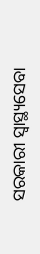ସରକାରୀ ସ୍ୱାସ୍ଥ୍ୟସେବା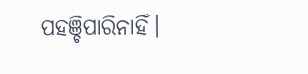ପହଞ୍ଚିପାରିନାହିଁ।